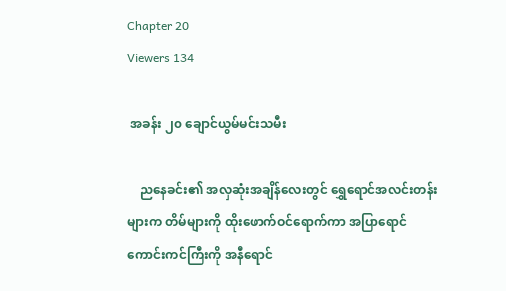Chapter 20
Viewers 134

 အခန်း ၂၀ ချောင်ယွမ်မင်းသမီး

    ညနေခင်း၏ အလှဆုံးအချိန်လေးတွင် ရွှေရောင်အလင်းတန်းများက တိမ်များကို ထိုးဖောက်ဝင်ရောက်ကာ အပြာရောင်ကောင်းကင်ကြီးကို အနီရောင်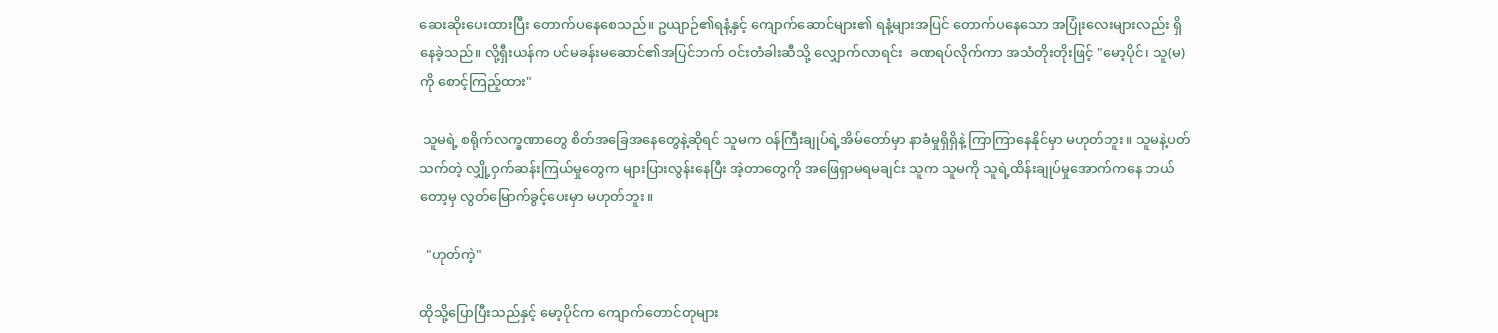ဆေးဆိုးပေးထားပြီး တောက်ပနေစေသည်။ ဥယျာဉ်၏ရနံ့နှင့် ကျောက်ဆောင်များ၏ ရနံ့များအပြင် တောက်ပနေသော အပြုံးလေးများလည်း ရှိနေခဲ့သည်။ လို့ရှီးယန်က ပင်မခန်းမဆောင်၏အပြင်ဘက် ဝင်းတံခါးဆီသို့ လျှောက်လာရင်း  ခဏရပ်လိုက်ကာ အသံတိုးတိုးဖြင့် "မော့ပိုင်၊ သူ(မ)ကို စောင့်ကြည့်ထား"

 သူမရဲ့ စရိုက်လက္ခဏာတွေ စိတ်အခြေအနေတွေနဲ့ဆိုရင် သူမက ဝန်ကြီးချုပ်ရဲ့အိမ်တော်မှာ နာခံမှုရှိရှိနဲ့ ကြာကြာနေနိုင်မှာ မဟုတ်ဘူး။ သူမနဲ့ပတ်သက်တဲ့ လျှို့ဝှက်ဆန်းကြယ်မှုတွေက များပြားလွန်းနေပြီး အဲ့တာတွေကို အဖြေရှာမရမချင်း သူက သူမကို သူရဲ့ထိန်းချုပ်မှုအောက်ကနေ ဘယ်တော့မှ လွတ်မြောက်ခွင့်ပေးမှာ မဟုတ်ဘူး။

  "ဟုတ်ကဲ့"

ထိုသို့ပြောပြီးသည်နှင့် မော့ပိုင်က ကျောက်တောင်တုများ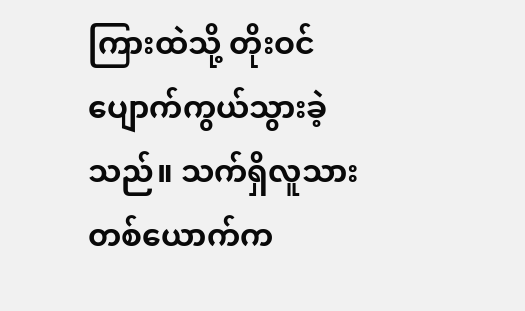ကြားထဲသို့ တိုးဝင်  ပျောက်ကွယ်သွားခဲ့သည်။ သက်ရှိလူသားတစ်ယောက်က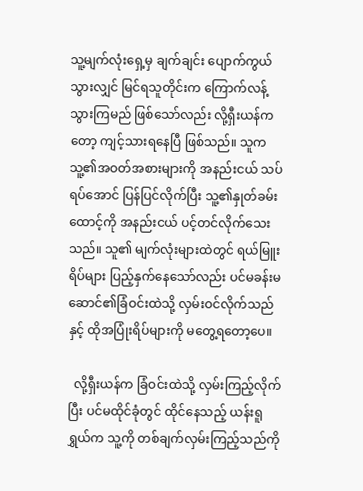သူ့မျက်လုံးရှေ့မှ ချက်ချင်း ပျောက်ကွယ်သွားလျှင် မြင်ရသူတိုင်းက ကြောက်လန့်သွားကြမည် ဖြစ်သော်လည်း လို့ရှီးယန်ကတော့ ကျင့်သားရနေပြီ ဖြစ်သည်။ သူက သူ့၏အဝတ်အစားများကို အနည်းငယ် သပ်ရပ်အောင် ပြန်ပြင်လိုက်ပြီး သူ့၏နှုတ်ခမ်းထောင့်ကို အနည်းငယ် ပင့်တင်လိုက်သေးသည်။ သူ၏ မျက်လုံးများထဲတွင် ရယ်မြူးရိပ်များ ပြည့်နှက်နေသော်လည်း ပင်မခန်းမဆောင်၏ခြံဝင်းထဲသို့ လှမ်းဝင်လိုက်သည်နှင့် ထိုအပြုံးရိပ်များကို မတွေ့ရ‌တော့ပေ။

  လို့ရှီးယန်က ခြံဝင်းထဲသို့ လှမ်းကြည့်လိုက်ပြီး ပင်မထိုင်ခုံတွင် ထိုင်နေသည့် ယန်းရူရွှယ်က သူ့ကို တစ်ချက်လှမ်းကြည့်သည်ကို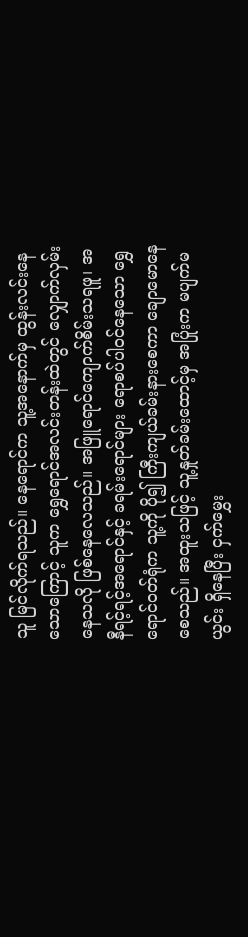သူ မြင်လိုက်ရသည်။ နေရောင်က သူ့အနောက်မှ ထွန်းလင်းနေသောကြောင့် သူက ရွှေရောင်အလင်းတန်းထဲတွင် လျှောက်လှမ်းနေသလို ဖြစ်နေလေသည်။ အဖြူရောင်ကျောက်စိမ်းသရဖူ၊ အနီရင့်ရင့်အရောင်နှင့် ခရမ်းရောင်များ ရောစပ်ပါဝင်နေသော ရွှေရောင်ဝတ်ရုံက သူ့ကို ပို၍ ကြီးကျယ်ခမ်းနားစေကာ ချောမောနေစေသည်။ အထူးသဖြင့် သူ့နှုတ်ခမ်းထောင့်မှ အပြုံးက မပျက်မယွင်း ရှိနေပြီး ငှက်မွှေး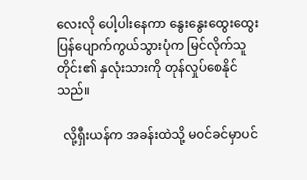လေးလို ပေါ့ပါးနေကာ နွေးနွေးထွေးထွေး ပြန်ပျောက်ကွယ်သွားပုံက မြင်လိုက်သူတိုင်း၏ နှလုံးသားကို တုန်လှုပ်စေနိုင်သည်။

  လို့ရှီးယန်က အခန်းထဲသို့ မ၀င်ခင်မှာပင်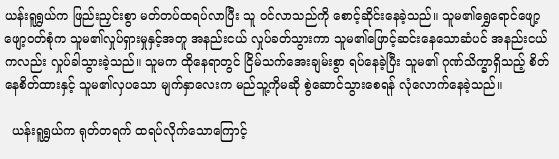ယန်းရူရွှယ်က ဖြည်းညှင်းစွာ မတ်တပ်ထရပ်လာပြီး သူ ဝင်လာသည်ကို စောင့်ဆိုင်းနေခဲ့သည်။ သူမ၏ရွှေရောင်ဖျော့ဖျော့ဝတ်စုံက သူမ၏လှုပ်ရှားမှုနှင့်အတူ အနည်းငယ် လှုပ်ခတ်သွားကာ သူမ၏ဖြောင့်ဆင်းနေသောဆံပင် အနည်းငယ်ကလည်း လှုပ်ခါသွားခဲ့သည်။ သူမက ထိုနေရာတွင် ငြိမ်သက်အေးချမ်းစွာ ရပ်နေခဲ့ပြီး သူမ၏ ဂုဏ်သိက္ခာရှိသည့် စိတ်နေစိတ်ထားနှင့် သူမ၏လှပသော မျက်နှာလေးက မည်သူ့ကိုမဆို စွဲဆောင်သွားစေရန် လုံလောက်နေခဲ့သည်။

  ယန်းရူရွှယ်က ရုတ်တရက် ထရပ်လိုက်သောကြောင့်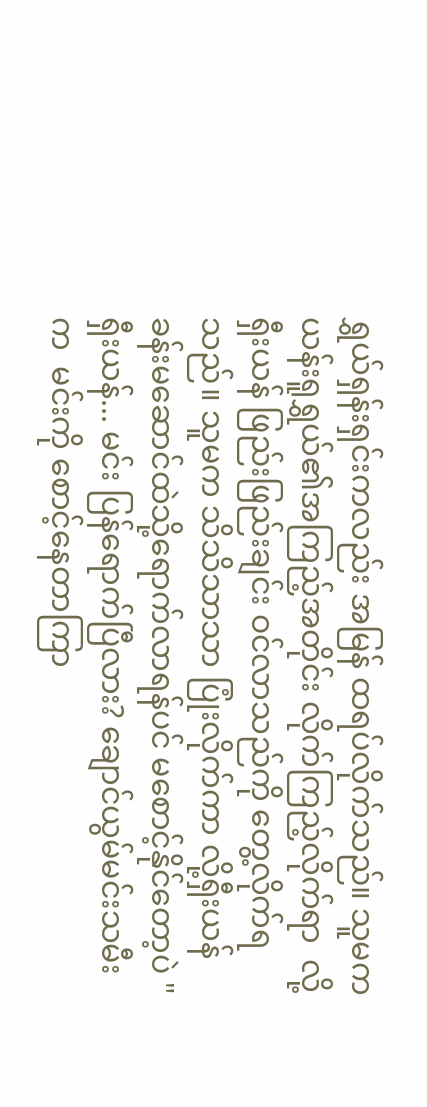ရွှယ်ရှန်းရှင်းကလည်း အမြန် ထရပ်လိုက်သည်။ သူမက ယန်းရူရွှယ်၏အကြည့်အတိုင်း လိုက်ကြည့်လိုက်ရာ  လို့ရှီးယန် ဖြည်းဖြည်းချင်း ဝင်လာသည်ကို တွေ့လိုက်ရသည်။ သူမက သိသိသာသာ ပြုံးလိုက်ကာ လို့ရှီးယန် ခန်းမဆောင်ထဲသို့ရောက်လာရန်ပင် မစောင့်နိုင်တော့ပဲ "ရှီးယန်... မင်း ပြန်ရောက်ပြီလား? ချောင်ယွမ်မင်းသမီးက  မင်းကို စောင့်နေတာကြာ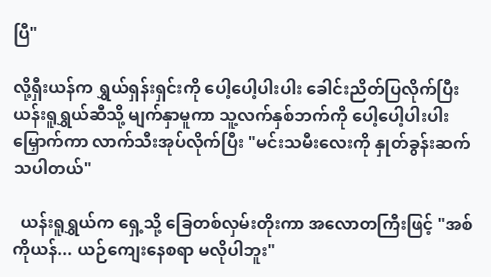ပြီ"

လို့ရှီးယန်က ရွှယ်ရှန်းရှင်းကို ပေါ့ပေါ့ပါးပါး ခေါင်းညိတ်ပြလိုက်ပြီး ယန်းရူရွှယ်ဆီသို့ မျက်နှာမူကာ သူ့လက်နှစ်ဘက်ကို ပေါ့ပေါ့ပါးပါး မြှောက်ကာ လာက်သီးအုပ်လိုက်ပြီး "မင်းသမီးလေးကို နှုတ်ခွန်းဆက်သပါတယ်"

  ယန်းရူရွှယ်က ရှေ့သို့ ခြေတစ်လှမ်းတိုးကာ အလောတကြီးဖြင့် "အစ်ကိုယန်... ယဉ်ကျေးနေစရာ မလိုပါဘူး"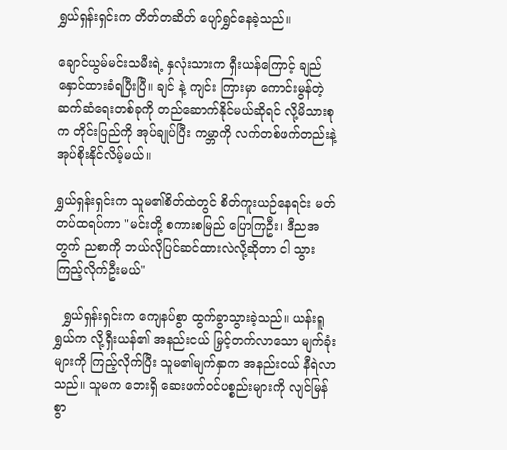ရွှယ်ရှန်းရှင်းက တိတ်တဆိတ် ပျော်ရွှင်နေခဲ့သည်။

ချောင်ယွမ်မင်းသမီးရဲ့ နှလုံးသားက ရှီးယန်ကြောင့် ချည်နှောင်ထားခံရပြီးပြီ။ ချင် နဲ့ ကျင်း ကြားမှာ ကောင်းမွန်တဲ့ ဆက်ဆံရေးတစ်ခုကို တည်ဆောက်နိုင်မယ်ဆိုရင် လို့မိသားစုက တိုင်းပြည်ကို အုပ်ချုပ်ပြီး ကမ္ဘာကို လက်တစ်ဖက်တည်းနဲ့ အုပ်စိုးနိုင်လိမ့်မယ်။

ရွှယ်ရှန်းရှင်းက သူမ၏စိတ်ထဲတွင် စိတ်ကူးယဉ်နေရင်း မတ်တပ်ထရပ်ကာ "မင်းတို့ စကားစမြည် ပြောကြဦး၊ ဒီညအတွက် ညစာကို ဘယ်လိုပြင်ဆင်ထားလဲလို့ဆိုတာ ငါ သွားကြည့်လိုက်ဦးမယ်"

  ရွှယ်ရှန်းရှင်းက ကျေနပ်စွာ ထွက်ခွာသွားခဲ့သည်။ ယန်းရူရွှယ်က လို့ရှီးယန်၏ အနည်းငယ် မြှင့်တက်လာသော မျက်ခုံးများကို ကြည့်လိုက်ပြီး သူမ၏မျက်နှာက အနည်းငယ် နီရဲလာသည်။ သူမက ဘေးရှိ ဆေးဖက်ဝင်ပစ္စည်းများကို လျင်မြန်စွာ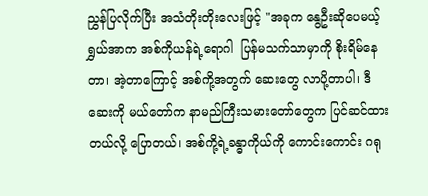ညွှန်ပြလိုက်ပြီး အသံတိုးတိုးလေးဖြင့် "အခုက နွေဦးဆိုပေမယ့် ရွှယ်အာက အစ်ကိုယန်ရဲ့ရောဂါ  ပြန်မသက်သာမှာကို စိုးရိမ်နေတာ၊ အဲ့တာကြောင့် အစ်ကို့အတွက် ဆေးတွေ လာပို့တာပါ၊ ဒီဆေးကို မယ်တော်က နာမည်ကြီးသမားတော်တွေက ပြင်ဆင်ထားတယ်လို့ ပြောတယ်၊ အစ်ကို့ရဲ့ခန္ဓာကိုယ်ကို ကောင်းကောင်း ဂရု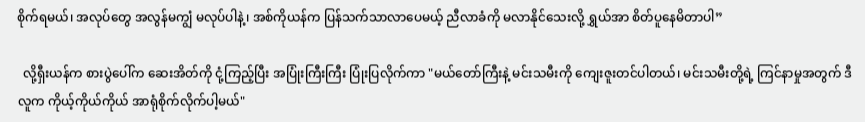စိုက်ရမယ်၊ အလုပ်တွေ အလွန်မကျွံ မလုပ်ပါနဲ့၊ အစ်ကိုယန်က ပြန်သက်သာလာပေမယ့် ညီလာခံကို မလာနိုင်သေးလို့ ရွှယ်အာ စိတ်ပူနေမိတာပါ”

  လို့ရှီးယန်က စားပွဲပေါ်က ဆေးအိတ်ကို ငုံ့ကြည့်ပြီး အပြုံးကြီးကြီး ပြုံးပြလိုက်ကာ "မယ်တော်ကြီးနဲ့ မင်းသမီးကို ကျေးဇူးတင်ပါတယ်၊ မင်းသမီးတို့ရဲ့ ကြင်နာမှုအတွက် ဒီလူက ကိုယ့်ကိုယ်ကိုယ် အာရုံစိုက်လိုက်ပါ့မယ်"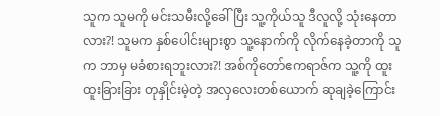သူက သူမကို မင်းသမီးလို့ခေါ်ပြီး သူ့ကိုယ်သူ ဒီလူလို့ သုံးနေတာလား?! သူမက နှစ်ပေါင်းများစွာ သူ့နောက်ကို လိုက်နေခဲ့တာကို သူက ဘာမှ မခံစားရဘူးလား?! အစ်ကိုတော်ဧကရာဇ်က သူ့ကို ထူးထူးခြားခြား တုနှိုင်းမဲ့တဲ့ အလှလေးတစ်ယောက် ဆုချခဲ့ကြောင်း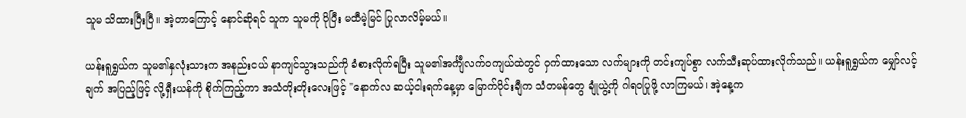သူမ သိထားပြီးပြီ။ အဲ့တာကြောင့် နောင်ဆိုရင် သူက သူမကို ပိုပြီး မထီမဲ့မြင် ပြုလာလိမ့်မယ်။

ယန်းရူရွှယ်က သူမ၏နှလုံးသားက အနည်းငယ် နာကျင်သွားသည်ကို ခံစားလိုက်ရပြီး သူမ၏အင်္ကျီလက်ဝကျယ်ထဲတွင် ဝှက်ထားသော လက်များကို တင်းကျပ်စွာ လက်သီးဆုပ်ထားလိုက်သည်။ ယန်းရူရွှယ်က မျှော်လင့်ချက် အပြည့်ဖြင့် လို့ရှီးယန်ကို စိုက်ကြည့်ကာ အသံတိုးတိုးလေးဖြင့် "နောက်လ ဆယ့်ငါးရက်နေ့မှာ မြောက်ပိုင်းချီက သံတမန်တွေ ချုံယွဲ့ကို ဂါရဝပြုဖို့ လာကြမယ်၊ အဲ့နေ့က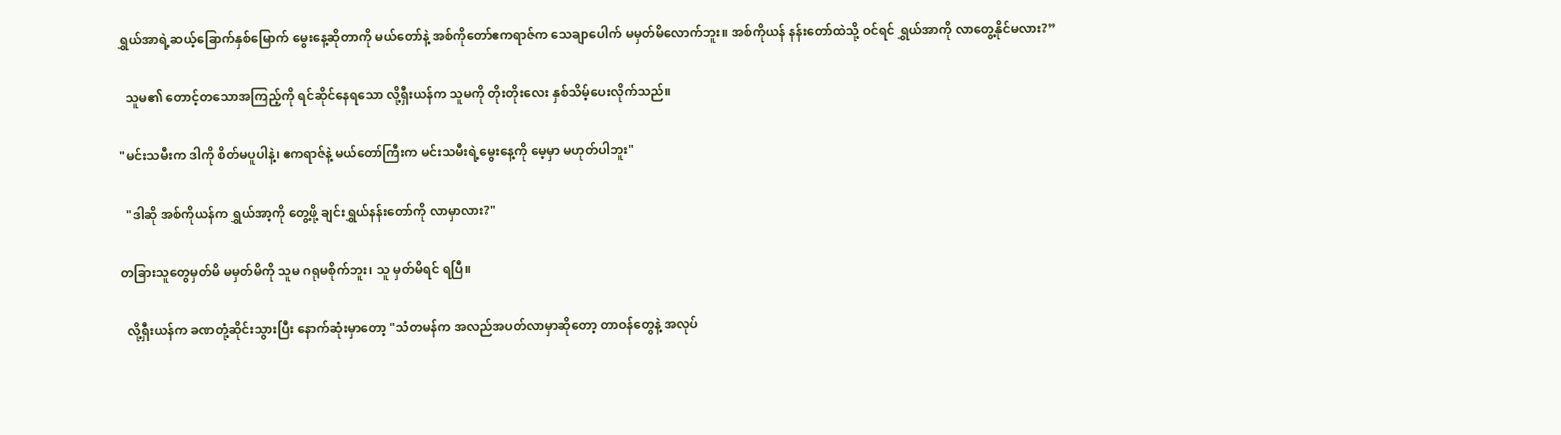ရွှယ်အာရဲ့ဆယ့်ခြောက်နှစ်မြောက် မွေးနေ့ဆိုတာကို မယ်တော်နဲ့ အစ်ကိုတော်ဧကရာဇ်က သေချာပေါက် မမှတ်မိလောက်ဘူး။ အစ်ကိုယန် နန်းတော်ထဲသို့ ဝင်ရင် ရွှယ်အာကို လာတွေ့နိုင်မလား?”

  သူမ၏ တောင့်တသောအကြည့်ကို ရင်ဆိုင်နေရသော လို့ရှီးယန်က သူမကို တိုးတိုးလေး နှစ်သိမ့်ပေးလိုက်သည်။

"မင်းသမီးက ဒါကို စိတ်မပူပါနဲ့၊ ဧကရာဇ်နဲ့ မယ်တော်ကြီးက မင်းသမီးရဲ့မွေးနေ့ကို မေ့မှာ မဟုတ်ပါဘူး"

  "ဒါဆို အစ်ကိုယန်က ရွှယ်အာ့ကို တွေ့ဖို့ ချင်းရွှယ်နန်းတော်ကို လာမှာလား?"

တခြားသူတွေမှတ်မိ မမှတ်မိကို သူမ ဂရုမစိုက်ဘူး၊ သူ မှတ်မိရင် ရပြီ။

  လို့ရှီးယန်က ခဏတုံ့ဆိုင်းသွားပြီး နောက်ဆုံးမှာတော့ "သံတမန်က အလည်အပတ်လာမှာဆိုတော့ တာဝန်တွေနဲ့ အလုပ်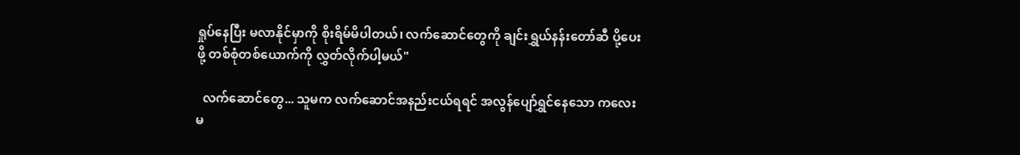ရှုပ်နေပြီး မလာနိုင်မှာကို စိုးရိမ်မိပါတယ်၊ လက်ဆောင်တွေကို ချင်းရွှယ်နန်းတော်ဆီ ပို့ပေးဖို့ တစ်စုံတစ်ယောက်ကို လွှတ်လိုက်ပါ့မယ်"

  လက်ဆောင်တွေ... သူမက လက်ဆောင်အနည်းငယ်ရရင် အလွန်ပျော်ရွှင်နေသော ကလေးမ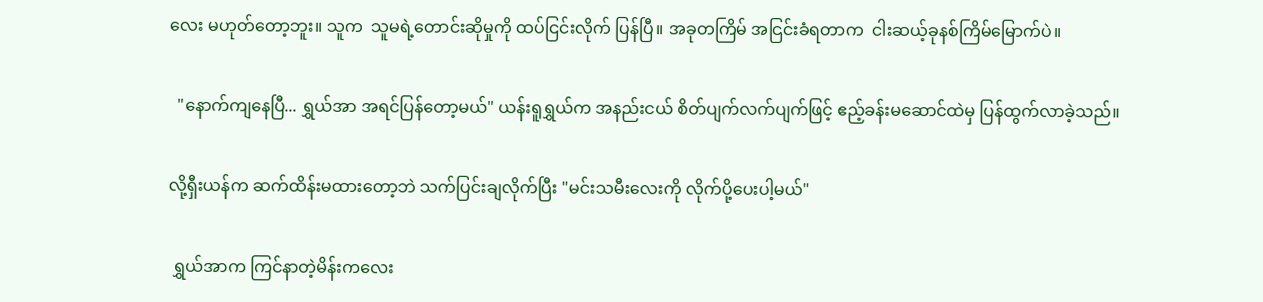လေး မဟုတ်တော့ဘူး။ သူက  သူမရဲ့တောင်းဆိုမှုကို ထပ်ငြင်းလိုက် ပြန်ပြီ။ အခုတကြိမ် အငြင်းခံရတာက  ငါးဆယ့်ခုနစ်ကြိမ်မြောက်ပဲ။

  "နောက်ကျနေပြီ... ရွှယ်အာ အရင်ပြန်တော့မယ်" ယန်းရူရွှယ်က အနည်းငယ် စိတ်ပျက်လက်ပျက်ဖြင့် ဧည့်ခန်းမဆောင်ထဲမှ ပြန်ထွက်လာခဲ့သည်။

လို့ရှီးယန်က ဆက်ထိန်းမထားတော့ဘဲ သက်ပြင်းချလိုက်ပြီး "မင်းသမီးလေးကို လိုက်ပို့ပေးပါ့မယ်"

 ရွှယ်အာက ကြင်နာတဲ့မိန်းကလေး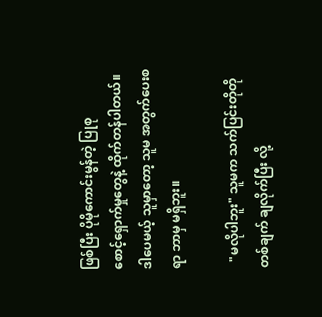ဖြစ်ပြီး ပိုမိုကောင်းမွန်တဲ့ ပြုစုစောင့်‌‌ရှောက်မှုတွေနဲ့ ထိုက်တန်ပါတယ်။ ဒါပေမယ့် သူမှာတော့ သူမ အတွက်ပေးစရာ ဘာမှ မရှိဘူး။

  "မလိုပါဘူး" သူမက သက်ပြင်းတိုတိုတစ်ချက် ချလိုက်ပြီး လို့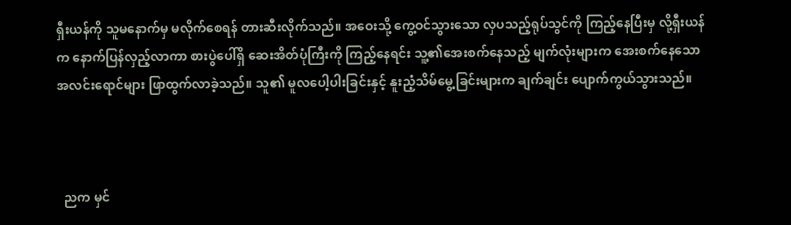ရှီးယန်ကို သူမနောက်မှ မလိုက်စေရန် တားဆီးလိုက်သည်။ အဝေးသို့ ကွေ့ဝင်သွားသော လှပသည့်ရုပ်သွင်ကို ကြည့်နေပြီးမှ လို့ရှီးယန်က နောက်ပြန်လှည့်လာကာ စားပွဲပေါ်ရှိ ဆေးအိတ်ပုံကြီးကို ကြည့်နေရင်း သူ့၏အေးစက်နေသည့် မျက်လုံးများက အေးစက်နေသော အလင်းရောင်များ ဖြာထွက်လာခဲ့သည်။ သူ၏ မူလပေါ့ပါးခြင်းနှင့် နူးညံ့သိမ်မွေ့ခြင်းများက ချက်ချင်း ပျောက်ကွယ်သွားသည်။



  ညက မှင်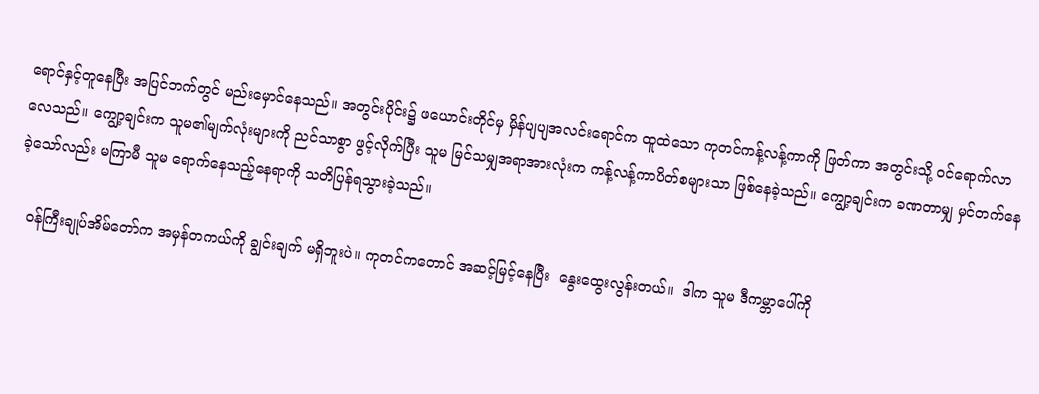ရောင်နှင့်တူနေပြီး အပြင်ဘက်တွင် မည်းမှောင်နေသည်။ အတွင်းပိုင်း၌ ဖယောင်းတိုင်မှ မှိန်ပျပျအလင်းရောင်က ထူထဲသော ကုတင်ကန့်လန့်ကာကို ဖြတ်ကာ အတွင်းသို့ ဝင်ရောက်လာလေသည်။ ကျွော့ချင်းက သူမ၏မျက်လုံးများကို ညင်သာစွာ ဖွင့်လိုက်ပြီး သူမ မြင်သမျှအရာအားလုံးက ကန့်လန့်ကာပိတ်စများသာ ဖြစ်နေခဲ့သည်။ ကျွော့ချင်းက ခဏတာမျှ မှင်တက်နေခဲ့သော်လည်း မကြာမီ သူမ ရောက်နေသည့်နေရာကို သတိပြန်ရသွားခဲ့သည်။

  ဝန်ကြီးချုပ်အိမ်တော်က အမှန်တကယ်ကို ချွင်းချက် မရှိဘူးပဲ။ ကုတင်ကတောင် အဆင့်မြင့်နေပြီး  နွေးထွေးလွန်းတယ်။  ဒါက သူမ ဒီကမ္ဘာပေါ်ကို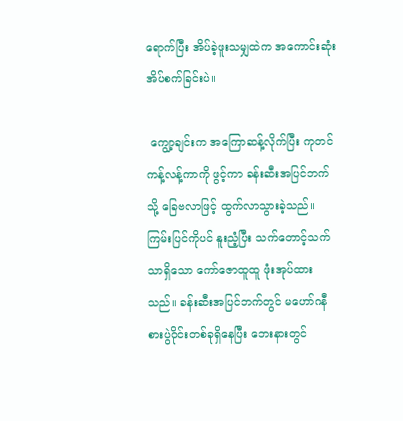ရောက်ပြီး အိပ်ခဲ့ဖူးသမျှထဲက အကောင်းဆုံး အိပ်စက်ခြင်းပဲ။

 ကျွော့ချင်းက အကြောဆန့်လိုက်ပြီး ကုတင်ကန့်လန့်ကာကို ဖွင့်ကာ ခန်းဆီးအပြင်ဘက်သို့ ခြေဗလာဖြင့် ထွက်လာသွားခဲ့သည်။ ကြမ်းပြင်ကိုပင် နူးညံ့ပြီး သက်တောင့်သက်သာရှိသော ကော်ဇောထူထူ ဖုံးအုပ်ထားသည်။ ခန်းဆီးအပြင်ဘက်တွင် မဟော်ဂနီစားပွဲဝိုင်းတစ်ခုရှိနေပြီး ဘေးနားတွင်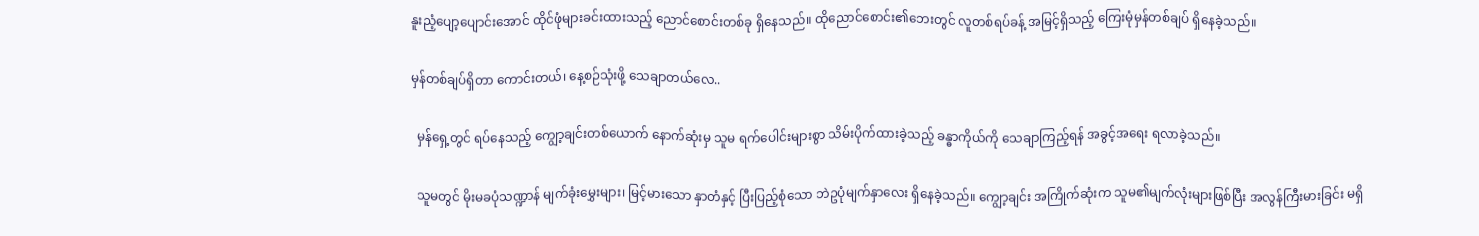နူးညံ့ပျော့ပျောင်းအောင် ထိုင်ဖုံများခင်းထားသည့် ညောင်စောင်းတစ်ခု ရှိနေသည်။ ထိုညောင်စောင်း၏ဘေးတွင် လူတစ်ရပ်ခန့် အမြင့်ရှိသည့် ကြေးမုံမှန်တစ်ချပ် ရှိနေခဲ့သည်။

မှန်တစ်ချပ်ရှိတာ ကောင်းတယ်၊ နေ့စဉ်သုံးဖို့ သေချာတယ်လေ..

  မှန်ရှေ့တွင် ရပ်နေသည့် ကျွော့ချင်းတစ်ယောက် နောက်ဆုံးမှ သူမ ရက်ပေါင်းများစွာ သိမ်းပိုက်ထားခဲ့သည့် ခန္ဓာကိုယ်ကို သေချာကြည့်ရန် အခွင့်အရေး ရလာခဲ့သည်။

  သူမတွင် မိုးမခပုံသဏ္ဍာန် မျက်ခုံးမွှေးများ၊ မြင့်မားသော နှာတံနှင့် ပြီးပြည့်စုံသော ဘဲဥပုံမျက်နှာလေး ရှိနေခဲ့သည်။ ကျွော့ချင်း အကြိုက်ဆုံးက သူမ၏မျက်လုံးများဖြစ်ပြီး အလွန်ကြီးမားခြင်း မရှိ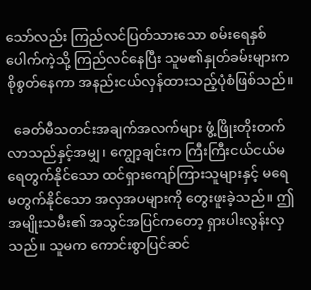သော်လည်း ကြည်လင်ပြတ်သားသော စမ်းရေနှစ်ပေါက်ကဲ့သို့ ကြည်လင်နေပြီး သူမ၏နှုတ်ခမ်းများက စိုစွတ်နေကာ အနည်းငယ်လှန်ထားသည့်ပုံစံဖြစ်သည်။

  ခေတ်မီသတင်းအချက်အလက်များ ဖွံ့ဖြိုးတိုးတက်လာသည်နှင့်အမျှ၊ ကျွော့ချင်းက ကြီးကြီးငယ်ငယ်မရေတွက်နိုင်သော ထင်ရှားကျော်ကြားသူများနှင့် မရေမတွက်နိုင်သော အလှအပများကို တွေးဖူးခဲ့သည်။ ဤအမျိုးသမီး၏ အသွင်အပြင်ကတော့ ရှားပါးလွန်းလှသည်။ သူမက ကောင်းစွာပြင်ဆင်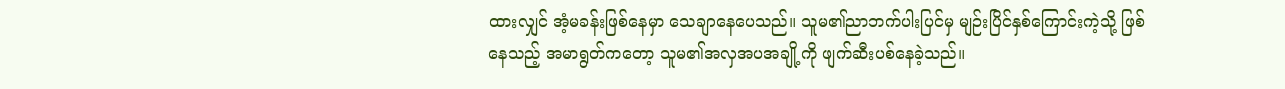ထားလျှင် အံ့မခန်းဖြစ်နေမှာ သေချာနေပေသည်။ သူမ၏ညာဘက်ပါးပြင်မှ မျဉ်းပြိင်နှစ်ကြောင်းကဲ့သို့ ဖြစ်နေသည့် အမာရွတ်ကတော့ သူမ၏အလှအပအချို့ကို ဖျက်ဆီးပစ်နေခဲ့သည်။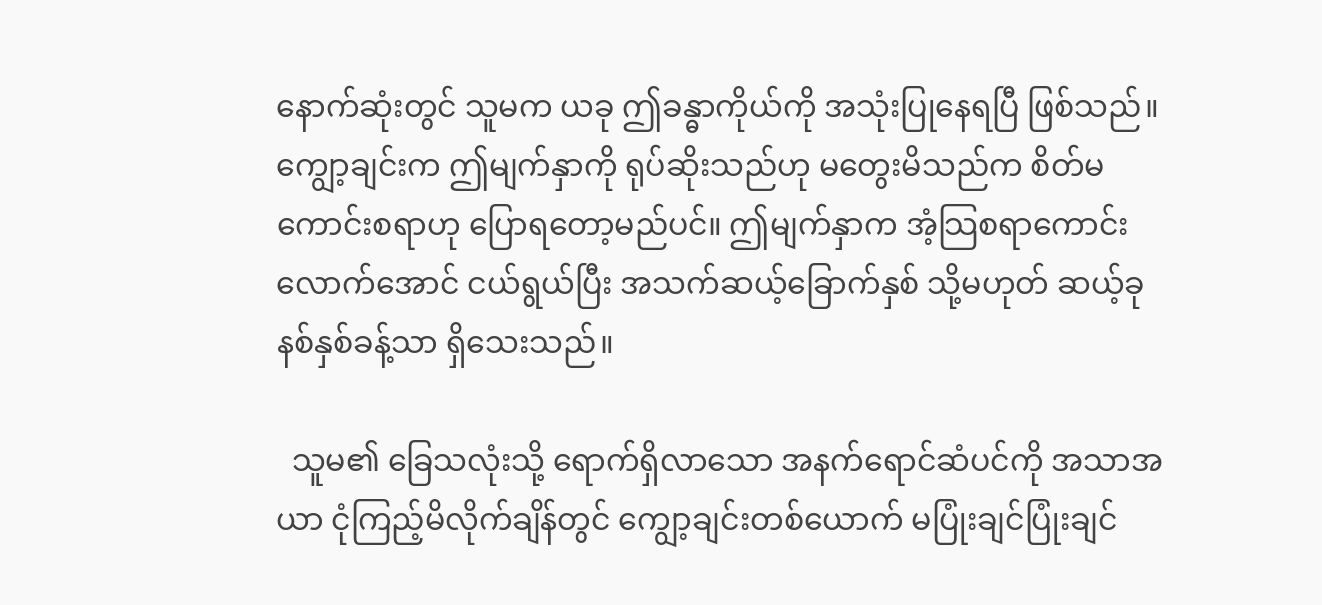နောက်ဆုံးတွင် သူမက ယခု ဤခန္ဓာကိုယ်ကို အသုံးပြုနေရပြီ ဖြစ်သည်။ ကျွော့ချင်းက ဤမျက်နှာကို ရုပ်ဆိုးသည်ဟု မတွေးမိသည်က စိတ်မကောင်းစရာဟု ပြောရတော့မည်ပင်။ ဤမျက်နှာက အံ့သြစရာကောင်းလောက်အောင် ငယ်ရွယ်ပြီး အသက်ဆယ့်ခြောက်နှစ် သို့မဟုတ် ဆယ့်ခုနစ်နှစ်ခန့်သာ ရှိသေးသည်။

  သူမ၏ ခြေသလုံးသို့ ရောက်ရှိလာသော အနက်ရောင်ဆံပင်ကို အသာအယာ ငုံကြည့်မိလိုက်ချိန်တွင် ကျွော့ချင်းတစ်ယောက် မပြုံးချင်ပြုံးချင်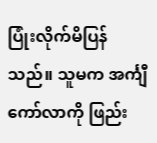ပြုံးလိုက်မိပြန်သည်။ သူမက အင်္ကျီကော်လာကို ဖြည်း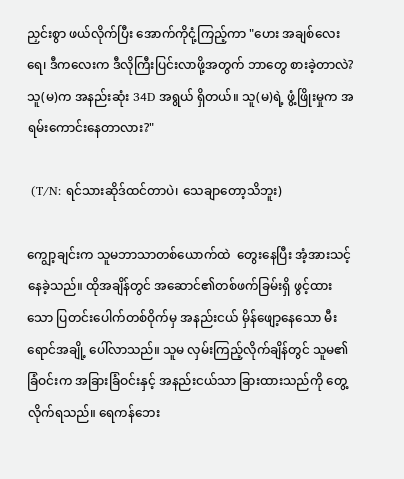ညှင်းစွာ ဖယ်လိုက်ပြီး အောက်ကိုငုံ့ကြည့်ကာ "ဟေး အချစ်လေးရေ၊ ဒီကလေးက ဒီလိုကြီးပြင်းလာဖို့အတွက် ဘာတွေ စားခဲ့တာလဲ? သူ(မ)က အနည်းဆုံး 34D အရွယ် ရှိတယ်။ သူ(မ)ရဲ့ ဖွံ့ဖြိုးမှုက အရမ်းကောင်းနေတာလား?"

 (T/N: ရင်သားဆိုဒ်ထင်တာပဲ၊ သေချာတော့သိဘူး)

ကျွော့ချင်းက သူမဘာသာတစ်ယောက်ထဲ  တွေးနေပြီး အံ့အားသင့်နေခဲ့သည်။ ထိုအချိန်တွင် အဆောင်၏တစ်ဖက်ခြမ်းရှိ ဖွင့်ထားသော ပြတင်းပေါက်တစ်ဝိုက်မှ အနည်းငယ် မှိန်ဖျော့နေသော မီးရောင်အချို့ ပေါ်လာသည်။ သူမ လှမ်းကြည့်လိုက်ချိန်တွင် သူမ၏ခြံဝင်းက အခြားခြံဝင်းနှင့် အနည်းငယ်သာ ခြားထားသည်ကို တွေ့လိုက်ရသည်။ ရေကန်ဘေး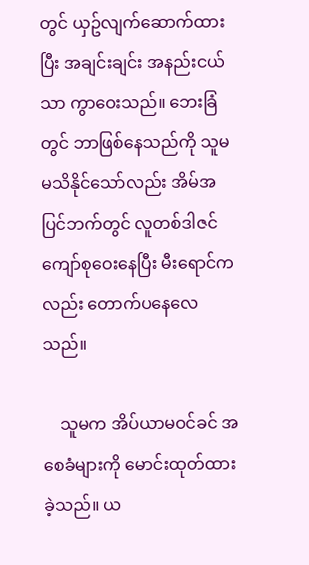တွင် ယှဥ်လျက်ဆောက်ထားပြီး အချင်းချင်း အနည်းငယ်သာ ကွာဝေးသည်။ ဘေးခြံတွင် ဘာဖြစ်နေသည်ကို သူမ မသိနိုင်သော်လည်း အိမ်အပြင်ဘက်တွင် လူတစ်ဒါဇင်ကျော်စုဝေးနေပြီး မီးရောင်ကလည်း တောက်ပနေလေသည်။

    သူမက အိပ်ယာမဝင်ခင် အစေခံများကို မောင်းထုတ်ထားခဲ့သည်။ ယ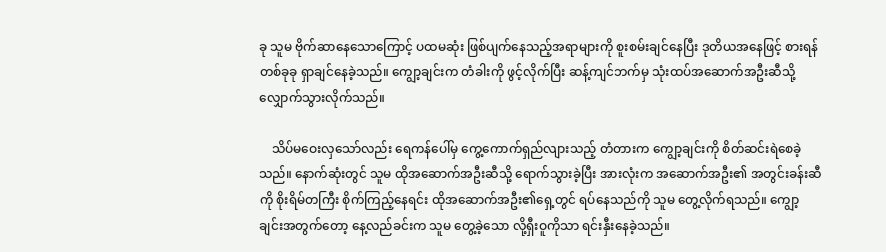ခု သူမ ဗိုက်ဆာနေသောကြောင့် ပထမဆုံး ဖြစ်ပျက်နေသည့်အရာများကို စူးစမ်းချင်နေပြီး ဒုတိယအနေဖြင့် စားရန် တစ်ခုခု ရှာချင်နေခဲ့သည်။ ကျွော့ချင်းက တံခါးကို ဖွင့်လိုက်ပြီး ဆန့်ကျင်ဘက်မှ သုံးထပ်အဆောက်အဦးဆီသို့ လျှောက်သွားလိုက်သည်။

    သိပ်မဝေးလှသော်လည်း ရေကန်ပေါ်မှ ကွေ့ကောက်ရှည်လျားသည့် တံတားက ကျွော့ချင်းကို စိတ်ဆင်းရဲစေခဲ့သည်။ နောက်ဆုံးတွင် သူမ ထိုအဆောက်အဦးဆီသို့ ရောက်သွားခဲ့ပြီး အားလုံးက အဆောက်အဦး၏ အတွင်းခန်းဆီကို စိုးရိမ်တကြီး စိုက်ကြည့်နေရင်း ထိုအဆောက်အဦး၏ရှေ့တွင် ရပ်နေသည်ကို သူမ တွေ့လိုက်ရသည်။ ကျွော့ချင်းအတွက်တော့ နေ့လည်ခင်းက သူမ တွေ့ခဲ့သော လို့ရှီးဝူကိုသာ ရင်းနှီးနေခဲ့သည်။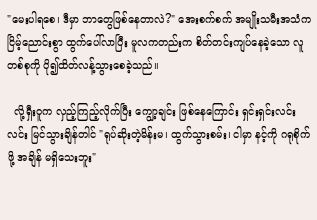"မေးပါရစေ၊ ဒီမှာ ဘာတွေဖြစ်နေတာလဲ?" အေးစက်စက် အမျိုးသမီးအသံက ငြိမ့်ညောင်းစွာ ထွက်ပေါ်လာပြီး မူလကတည်းက စိတ်တင်းကျပ်နေခဲ့သော လူတစ်စုကို ပို၍ထိတ်လန့်သွားစေခဲ့သည်။

  လို့ရှီးဝူက လှည့်ကြည့်လိုက်ပြီး ကျွော့ချင်း ဖြစ်နေကြောင်း ရှင်းရှင်းလင်းလင်း မြင်သွားချိန်တါင် "ရုပ်ဆိုးတဲ့မိန်းမ၊ ထွက်သွားစမ်း၊ ငါမှာ နင့်ကို ဂရုစိုက်ဖို့ အချိန် မရှိသေးဘူး"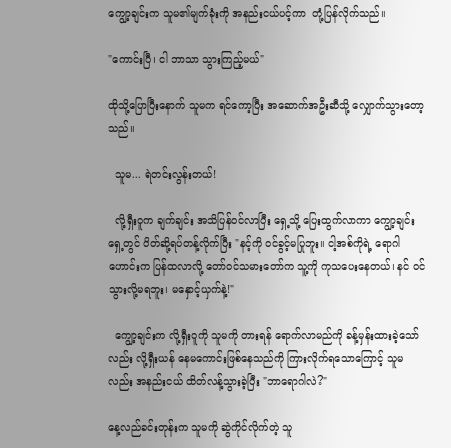ကျွော့ချင်းက သူမ၏မျက်ခုံးကို အနည်းငယ်ပင့်ကာ  တုံ့ပြန်လိုက်သည်။

"ကောင်းပြီ၊ ငါ ဘာသာ သွားကြည့်မယ်"

ထိုသို့ပြောပြီး‌နောက် သူမက ရင်ကော့ပြီး အဆောက်အဦးဆီသို့ လျှောက်သွားတော့သည်။

  သူမ... ရဲတင်းလွန်းတယ်!

  လို့ရှီးဝူက ချက်ချင်း အသိပြန်ဝင်လာပြီး ရှေ့သို့ ပြေးထွက်လာကာ ကျွော့ချင်းရှေ့တွင် ပိတ်ဆို့ရပ်တန့်လိုက်ပြီး "နင့်ကို ဝင်ခွင့်မပြုဘူး။ ငါ့အစ်ကိုရဲ့ ရောဂါဟောင်းက ပြန်ထလာလို့ တော်ဝင်သမားတော်က သူ့ကို ကုသပေးနေတယ်၊ နင် ဝင်သွားလို့မရဘူး၊ မနှောင့်ယှက်နဲ့!"

  ကျွော့ချင်းက လို့ရှီးဝူကို သူမကို တားရန် ရောက်လာမည်ကို ခန့်မှန်းထားခဲ့သော်လည်း လို့ရှီးယန် နေမကောင်းဖြစ်နေသည်ကို ကြားလိုက်ရသောကြောင့် သူမလည်း အနည်းငယ် ထိတ်လန့်သွားခဲ့ပြီး "ဘာရောဂါလဲ?"

နေ့လည်ခင်းတုန်းက သူမကို ဆွဲကိုင်လိုက်တဲ့ သူ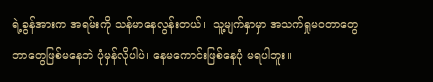ရဲ့ခွန်အားက အရမ်းကို သန်မာနေလွန်းတယ်၊  သူ့မျက်နှာမှာ အသက်ရှုမဝတာတွေ ဘာတွေဖြစ်မနေဘဲ ပုံမှန်လိုပါပဲ၊ နေမကောင်းဖြစ်နေပုံ မရပါဘူး။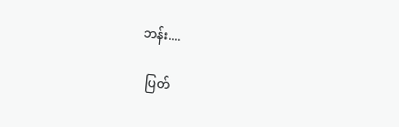ဘန်း....

  ပြတ်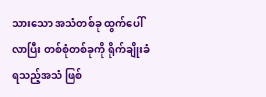သားသော အသံတစ်ခု ထွက်ပေါ်လာပြီး တစ်စုံတစ်ခုကို ရိုက်ချိုးခံရသည့်အသံ ဖြစ်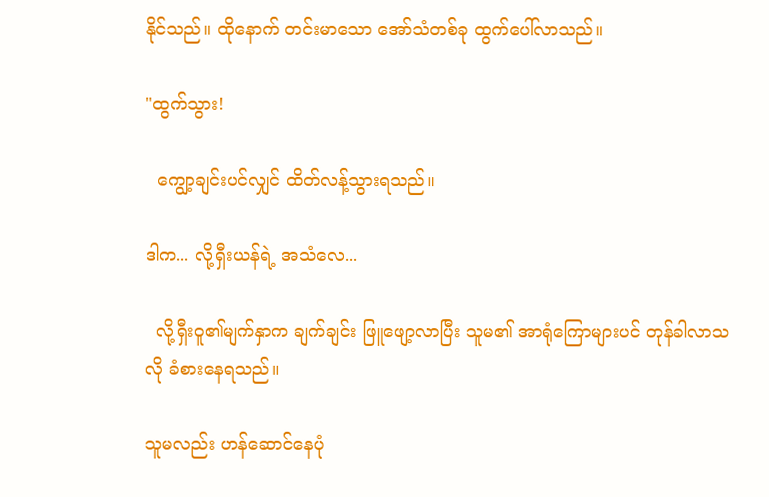နိုင်သည်။ ထိုနောက် တင်းမာသော အော်သံတစ်ခု ထွက်ပေါ်လာသည်။

"ထွက်သွား!

  ကျွော့ချင်းပင်လျှင် ထိတ်လန့်သွားရသည်။

ဒါက... လို့ရှီးယန်ရဲ့ အသံလေ...

  လို့ရှီးဝူ၏မျက်နှာက ချက်ချင်း ဖြူဖျော့လာပြီး သူမ၏ အာရုံကြောများပင် တုန်ခါလာသလို ခံစားနေရသည်။

သူမလည်း ဟန်ဆောင်နေပုံ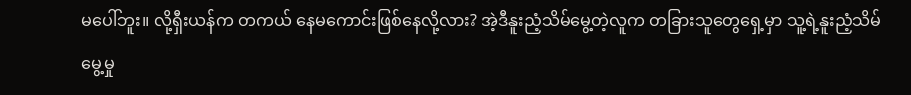မပေါ်ဘူး။ လို့ရှီးယန်က တကယ် နေမကောင်းဖြစ်နေလို့လား? အဲ့ဒီနူးညံ့သိမ်မွေ့တဲ့လူက တခြားသူတွေရှေ့မှာ သူ့ရဲ့နူးညံ့သိမ်မွေ့မှု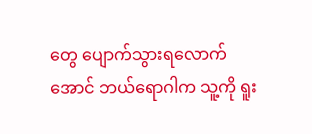တွေ ပျောက်သွားရလောက်အောင် ဘယ်ရောဂါက သူ့ကို ရူး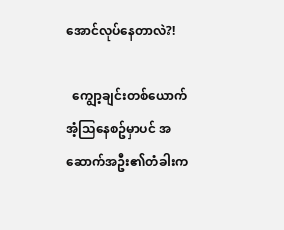အောင်လုပ်နေတာလဲ?!

  ကျွော့ချင်းတစ်ယောက် အံ့သြနေစဥ်မှာပင် အဆောက်အဦး၏တံခါးက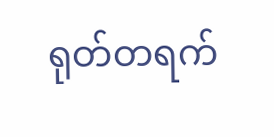ရုတ်တရက်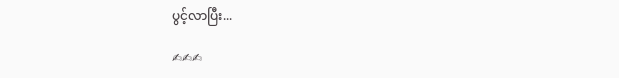ပွင့်လာပြီး...

✍✍✍